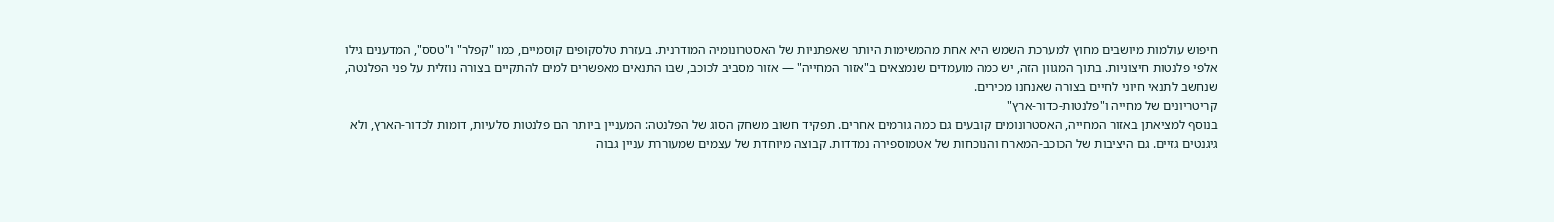חיפוש עולמות מיושבים מחוץ למערכת השמש היא אחת מהמשימות היותר שאפתניות של האסטרונומיה המודרנית. בעזרת טלסקופים קוסמיים, כמו "קפלר" ו"טסס", המדענים גילו אלפי פלנטות חיצוניות. בתוך המגוון הזה, יש כמה מועמדים שנמצאים ב"אזור המחייה" — אזור מסביב לכוכב, שבו התנאים מאפשרים למים להתקיים בצורה נוזלית על פני הפלנטה, שנחשב לתנאי חיוני לחיים בצורה שאנחנו מכירים.
קריטריונים של מחייה ו"פלנטות-כדור-ארץ"
בנוסף למציאתן באזור המחייה, האסטרונומים קובעים גם כמה גורמים אחרים. תפקיד חשוב משחק הסוג של הפלנטה: המעניין ביותר הם פלנטות סלעיות, דומות לכדור-הארץ, ולא גיגנטים גזיים. גם היציבות של הכוכב-המארח והנוכחות של אטמוספירה נמדדות. קבוצה מיוחדת של עצמים שמעוררת עניין גבוה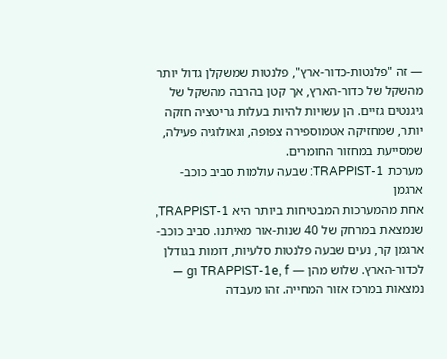— זה "פלנטות-כדור-ארץ", פלנטות שמשקלן גדול יותר מהשקל של כדור-הארץ, אך קטן בהרבה מהשקל של גיגנטים גזיים. הן עשויות להיות בעלות גריטציה חזקה יותר, שמחזיקה אטמוספירה צפופה, וגאולוגיה פעילה, שמסייעת במחזור החומרים.
מערכת TRAPPIST-1: שבעה עולמות סביב כוכב-ארגמן
אחת מהמערכות המבטיחות ביותר היא TRAPPIST-1, שנמצאת במרחק של 40 שנות-אור מאיתנו. סביב כוכב-ארגמן קר, נעים שבעה פלנטות סלעיות, דומות בגודלן לכדור-הארץ. שלוש מהן — TRAPPIST-1e, f וg — נמצאות במרכז אזור המחייה. זהו מעבדה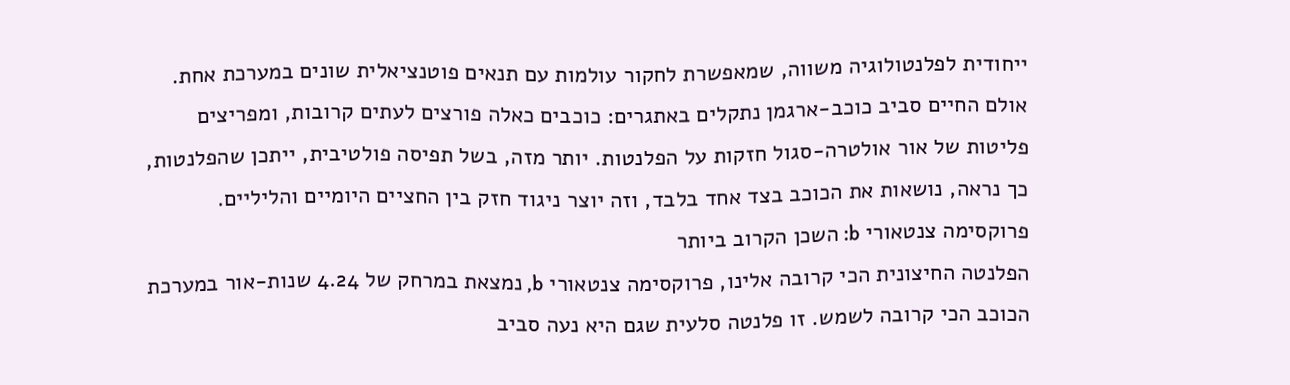ייחודית לפלנטולוגיה משווה, שמאפשרת לחקור עולמות עם תנאים פוטנציאלית שונים במערכת אחת. אולם החיים סביב כוכב-ארגמן נתקלים באתגרים: כוכבים כאלה פורצים לעתים קרובות, ומפריצים פליטות של אור אולטרה-סגול חזקות על הפלנטות. יותר מזה, בשל תפיסה פולטיבית, ייתכן שהפלנטות, כך נראה, נושאות את הכוכב בצד אחד בלבד, וזה יוצר ניגוד חזק בין החציים היומיים והליליים.
פרוקסימה צנטאורי b: השכן הקרוב ביותר
הפלנטה החיצונית הכי קרובה אלינו, פרוקסימה צנטאורי b, נמצאת במרחק של 4.24 שנות-אור במערכת הכוכב הכי קרובה לשמש. זו פלנטה סלעית שגם היא נעה סביב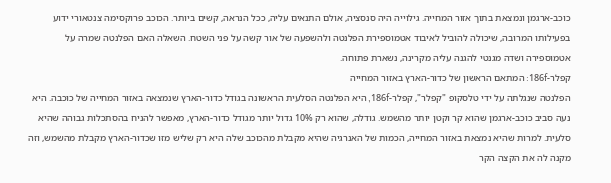כוכב-ארגמן ונמצאת בתוך אזור המחייה. גילוייה היה סנסציה, אולם התנאים עליה, ככל הנראה, קשים ביותר. הכוכב פרוקסימה צנטאורי ידוע בפעילותו המרובה, שיכולה להוביל לאיבוד אטמוספירת הפלנטה ולהשפעה של אור קשה על פני השטח. השאלה האם הפלנטה שמרה על אטמוספירה ושדה מגנטי להגנה עליה מקרינה, נשארת פתוחה.
קפלר-186f: המתאם הראשון של כדור-הארץ באזור המחייה
הפלנטה שנגלתה על ידי טלסקופ "קפלר", קפלר-186f, היא הפלנטה הסלעית הראשונה בגודל כדור-הארץ שנמצאה באזור המחייה של כוכבה. היא נעה סביב כוכב-ארגמן שהוא קר וקטן יותר מהשמש. גודלה, שהוא רק 10% גדול יותר מגודל כדור-הארץ, מאפשר להניח בהסתכלות גבוהה שהיא סלעית. למרות שהיא נמצאת באזור המחייה, הכמות של האנרגיה שהיא מקבלת מהכוכב שלה היא רק שליש מזו שכדור-הארץ מקבלת מהשמש, וזה מקנה לה את הקצה הקר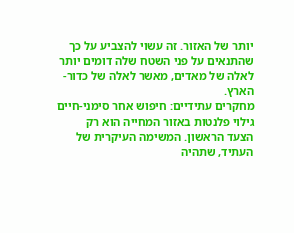יותר של האזור. זה עשוי להצביע על כך שהתנאים על פני השטח שלה דומים יותר לאלה של מאדים, מאשר לאלה של כדור-הארץ.
מחקרים עתידיים: חיפוש אחר סימני-חיים
גילוי פלנטות באזור המחייה הוא רק הצעד הראשון. המשימה העיקרית של העתיד, שתהיה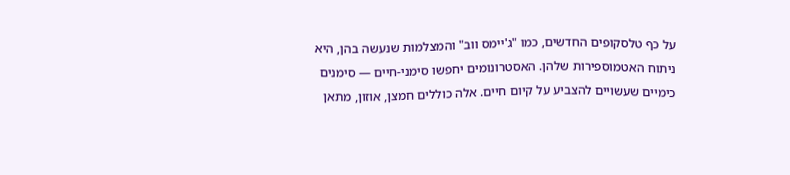על כף טלסקופים החדשים, כמו "ג'יימס ווב" והמצלמות שנעשה בהן, היא ניתוח האטמוספירות שלהן. האסטרונומים יחפשו סימני-חיים — סימנים כימיים שעשויים להצביע על קיום חיים. אלה כוללים חמצן, אוזון, מתאן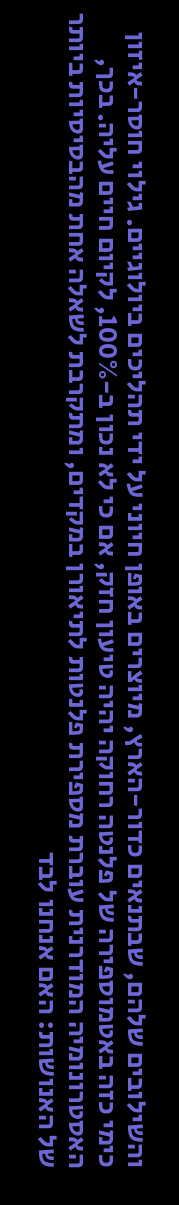והשילובים שלהם, שבתנאים כדור-הארץ, מיוצרים באופן חיוני על ידי תהליכים ביולוגיים. גילוי חוסר-איזון כימי כזה באטמוספירה של פלנטה רחוקה יהיה טיעון חזק, אם כי לא נכון ב-100%, לקיום חיים עליה. בכך, האסטרונומיה המודרנית עוברת מספירת פלנטות לתיאורן במקדים, ומתקרבת לשאלה אחת מהבסיסיות ביותר של האנושות: האם אנחנו לבד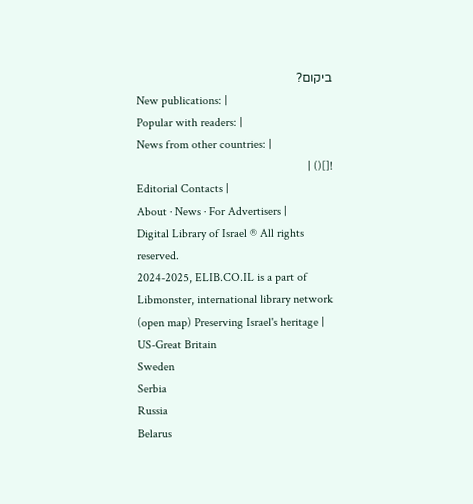ביקום?
New publications: |
Popular with readers: |
News from other countries: |
![]() |
Editorial Contacts |
About · News · For Advertisers |
Digital Library of Israel ® All rights reserved.
2024-2025, ELIB.CO.IL is a part of Libmonster, international library network (open map) Preserving Israel's heritage |
US-Great Britain
Sweden
Serbia
Russia
Belarus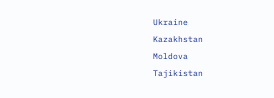Ukraine
Kazakhstan
Moldova
Tajikistan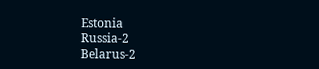Estonia
Russia-2
Belarus-2